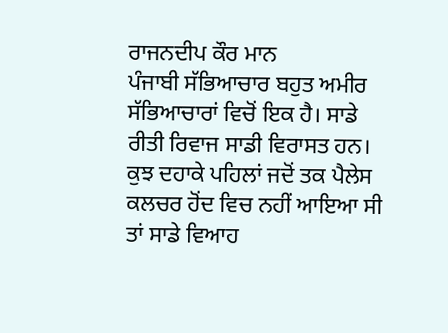ਰਾਜਨਦੀਪ ਕੌਰ ਮਾਨ
ਪੰਜਾਬੀ ਸੱਭਿਆਚਾਰ ਬਹੁਤ ਅਮੀਰ ਸੱਭਿਆਚਾਰਾਂ ਵਿਚੋਂ ਇਕ ਹੈ। ਸਾਡੇ ਰੀਤੀ ਰਿਵਾਜ ਸਾਡੀ ਵਿਰਾਸਤ ਹਨ। ਕੁਝ ਦਹਾਕੇ ਪਹਿਲਾਂ ਜਦੋਂ ਤਕ ਪੈਲੇਸ ਕਲਚਰ ਹੋਂਦ ਵਿਚ ਨਹੀਂ ਆਇਆ ਸੀ ਤਾਂ ਸਾਡੇ ਵਿਆਹ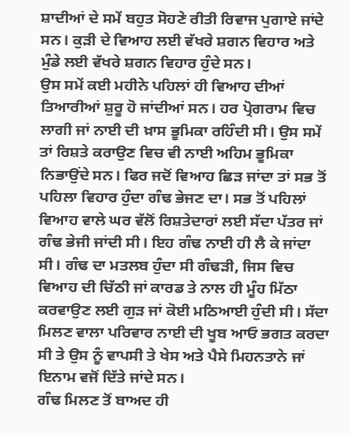ਸ਼ਾਦੀਆਂ ਦੇ ਸਮੇਂ ਬਹੁਤ ਸੋਹਣੇ ਰੀਤੀ ਰਿਵਾਜ ਪੁਗਾਏ ਜਾਂਦੇ ਸਨ। ਕੁੜੀ ਦੇ ਵਿਆਹ ਲਈ ਵੱਖਰੇ ਸ਼ਗਨ ਵਿਹਾਰ ਅਤੇ ਮੁੰਡੇ ਲਈ ਵੱਖਰੇ ਸ਼ਗਨ ਵਿਹਾਰ ਹੁੰਦੇ ਸਨ।
ਉਸ ਸਮੇਂ ਕਈ ਮਹੀਨੇ ਪਹਿਲਾਂ ਹੀ ਵਿਆਹ ਦੀਆਂ ਤਿਆਰੀਆਂ ਸ਼ੁਰੂ ਹੋ ਜਾਂਦੀਆਂ ਸਨ। ਹਰ ਪ੍ਰੋਗਰਾਮ ਵਿਚ ਲਾਗੀ ਜਾਂ ਨਾਈ ਦੀ ਖ਼ਾਸ ਭੂਮਿਕਾ ਰਹਿੰਦੀ ਸੀ। ਉਸ ਸਮੇਂ ਤਾਂ ਰਿਸ਼ਤੇ ਕਰਾਉਣ ਵਿਚ ਵੀ ਨਾਈ ਅਹਿਮ ਭੂਮਿਕਾ ਨਿਭਾਉਂਦੇ ਸਨ। ਫਿਰ ਜਦੋਂ ਵਿਆਹ ਛਿੜ ਜਾਂਦਾ ਤਾਂ ਸਭ ਤੋਂ ਪਹਿਲਾ ਵਿਹਾਰ ਹੁੰਦਾ ਗੰਢ ਭੇਜਣ ਦਾ। ਸਭ ਤੋਂ ਪਹਿਲਾਂ ਵਿਆਹ ਵਾਲੇ ਘਰ ਵੱਲੋਂ ਰਿਸ਼ਤੇਦਾਰਾਂ ਲਈ ਸੱਦਾ ਪੱਤਰ ਜਾਂ ਗੰਢ ਭੇਜੀ ਜਾਂਦੀ ਸੀ। ਇਹ ਗੰਢ ਨਾਈ ਹੀ ਲੈ ਕੇ ਜਾਂਦਾ ਸੀ। ਗੰਢ ਦਾ ਮਤਲਬ ਹੁੰਦਾ ਸੀ ਗੰਢੜੀ, ਜਿਸ ਵਿਚ ਵਿਆਹ ਦੀ ਚਿੱਠੀ ਜਾਂ ਕਾਰਡ ਤੇ ਨਾਲ ਹੀ ਮੂੰਹ ਮਿੱਠਾ ਕਰਵਾਉਣ ਲਈ ਗੁੜ ਜਾਂ ਕੋਈ ਮਠਿਆਈ ਹੁੰਦੀ ਸੀ। ਸੱਦਾ ਮਿਲਣ ਵਾਲਾ ਪਰਿਵਾਰ ਨਾਈ ਦੀ ਖੂਬ ਆਓ ਭਗਤ ਕਰਦਾ ਸੀ ਤੇ ਉਸ ਨੂੰ ਵਾਪਸੀ ਤੇ ਖੇਸ ਅਤੇ ਪੈਸੇ ਮਿਹਨਤਾਨੇ ਜਾਂ ਇਨਾਮ ਵਜੋਂ ਦਿੱਤੇ ਜਾਂਦੇ ਸਨ।
ਗੰਢ ਮਿਲਣ ਤੋਂ ਬਾਅਦ ਹੀ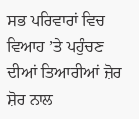ਸਭ ਪਰਿਵਾਰਾਂ ਵਿਚ ਵਿਆਹ ’ਤੇ ਪਹੁੰਚਣ ਦੀਆਂ ਤਿਆਰੀਆਂ ਜ਼ੋਰ ਸ਼ੋਰ ਨਾਲ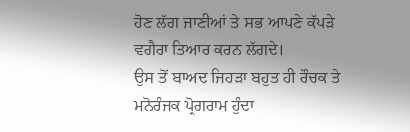ਹੋਣ ਲੱਗ ਜਾਣੀਆਂ ਤੇ ਸਭ ਆਪਣੇ ਕੱਪੜੇ ਵਗੈਰਾ ਤਿਆਰ ਕਰਨ ਲੱਗਦੇ।
ਉਸ ਤੋਂ ਬਾਅਦ ਜਿਹੜਾ ਬਹੁਤ ਹੀ ਰੌਚਕ ਤੇ ਮਨੋਰੰਜਕ ਪ੍ਰੋਗਰਾਮ ਹੁੰਦਾ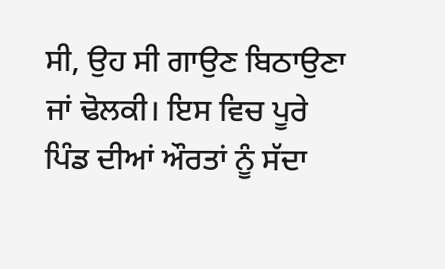ਸੀ, ਉਹ ਸੀ ਗਾਉਣ ਬਿਠਾਉਣਾ ਜਾਂ ਢੋਲਕੀ। ਇਸ ਵਿਚ ਪੂਰੇ ਪਿੰਡ ਦੀਆਂ ਔਰਤਾਂ ਨੂੰ ਸੱਦਾ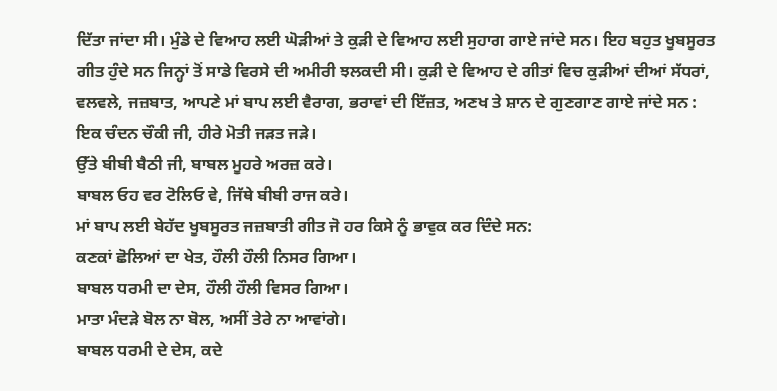ਦਿੱਤਾ ਜਾਂਦਾ ਸੀ। ਮੁੰਡੇ ਦੇ ਵਿਆਹ ਲਈ ਘੋੜੀਆਂ ਤੇ ਕੁੜੀ ਦੇ ਵਿਆਹ ਲਈ ਸੁਹਾਗ ਗਾਏ ਜਾਂਦੇ ਸਨ। ਇਹ ਬਹੁਤ ਖੂਬਸੂਰਤ ਗੀਤ ਹੁੰਦੇ ਸਨ ਜਿਨ੍ਹਾਂ ਤੋਂ ਸਾਡੇ ਵਿਰਸੇ ਦੀ ਅਮੀਰੀ ਝਲਕਦੀ ਸੀ। ਕੁੜੀ ਦੇ ਵਿਆਹ ਦੇ ਗੀਤਾਂ ਵਿਚ ਕੁੜੀਆਂ ਦੀਆਂ ਸੱਧਰਾਂ, ਵਲਵਲੇ, ਜਜ਼ਬਾਤ, ਆਪਣੇ ਮਾਂ ਬਾਪ ਲਈ ਵੈਰਾਗ, ਭਰਾਵਾਂ ਦੀ ਇੱਜ਼ਤ, ਅਣਖ ਤੇ ਸ਼ਾਨ ਦੇ ਗੁਣਗਾਣ ਗਾਏ ਜਾਂਦੇ ਸਨ :
ਇਕ ਚੰਦਨ ਚੌਕੀ ਜੀ, ਹੀਰੇ ਮੋਤੀ ਜੜਤ ਜੜੇ।
ਉੱਤੇ ਬੀਬੀ ਬੈਠੀ ਜੀ, ਬਾਬਲ ਮੂਹਰੇ ਅਰਜ਼ ਕਰੇ।
ਬਾਬਲ ਓਹ ਵਰ ਟੋਲਿਓ ਵੇ, ਜਿੱਥੇ ਬੀਬੀ ਰਾਜ ਕਰੇ।
ਮਾਂ ਬਾਪ ਲਈ ਬੇਹੱਦ ਖੂਬਸੂਰਤ ਜਜ਼ਬਾਤੀ ਗੀਤ ਜੋ ਹਰ ਕਿਸੇ ਨੂੰ ਭਾਵੁਕ ਕਰ ਦਿੰਦੇ ਸਨ:
ਕਣਕਾਂ ਛੋਲਿਆਂ ਦਾ ਖੇਤ, ਹੌਲੀ ਹੌਲੀ ਨਿਸਰ ਗਿਆ।
ਬਾਬਲ ਧਰਮੀ ਦਾ ਦੇਸ, ਹੌਲੀ ਹੌਲੀ ਵਿਸਰ ਗਿਆ।
ਮਾਤਾ ਮੰਦੜੇ ਬੋਲ ਨਾ ਬੋਲ, ਅਸੀਂ ਤੇਰੇ ਨਾ ਆਵਾਂਗੇ।
ਬਾਬਲ ਧਰਮੀ ਦੇ ਦੇਸ, ਕਦੇ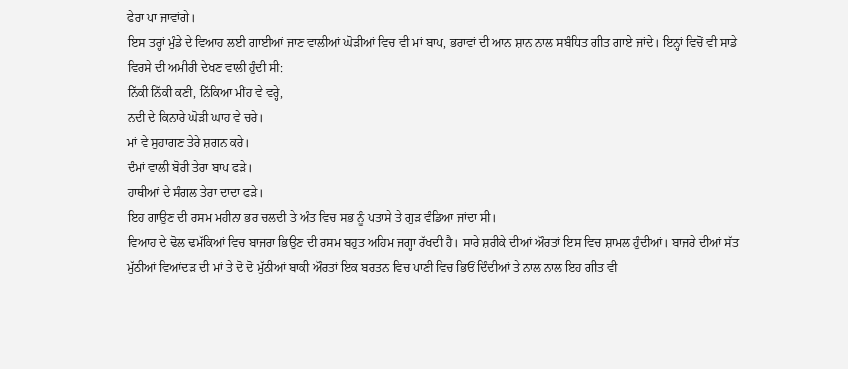ਫੇਰਾ ਪਾ ਜਾਵਾਂਗੇ।
ਇਸ ਤਰ੍ਹਾਂ ਮੁੰਡੇ ਦੇ ਵਿਆਹ ਲਈ ਗਾਈਆਂ ਜਾਣ ਵਾਲੀਆਂ ਘੋੜੀਆਂ ਵਿਚ ਵੀ ਮਾਂ ਬਾਪ, ਭਰਾਵਾਂ ਦੀ ਆਨ ਸ਼ਾਨ ਨਾਲ ਸਬੰਧਿਤ ਗੀਤ ਗਾਏ ਜਾਂਦੇ। ਇਨ੍ਹਾਂ ਵਿਚੋਂ ਵੀ ਸਾਡੇ ਵਿਰਸੇ ਦੀ ਅਮੀਰੀ ਦੇਖਣ ਵਾਲੀ ਹੁੰਦੀ ਸੀ:
ਨਿੱਕੀ ਨਿੱਕੀ ਕਣੀ, ਨਿੱਕਿਆ ਮੀਂਹ ਵੇ ਵਰ੍ਹੇ,
ਨਦੀ ਦੇ ਕਿਨਾਰੇ ਘੋੜੀ ਘਾਹ ਵੇ ਚਰੇ।
ਮਾਂ ਵੇ ਸੁਹਾਗਣ ਤੇਰੇ ਸ਼ਗਨ ਕਰੇ।
ਦੰਮਾਂ ਵਾਲੀ ਬੋਰੀ ਤੇਰਾ ਬਾਪ ਫੜੇ।
ਹਾਥੀਆਂ ਦੇ ਸੰਗਲ ਤੇਰਾ ਦਾਦਾ ਫੜੇ।
ਇਹ ਗਾਉਣ ਦੀ ਰਸਮ ਮਹੀਨਾ ਭਰ ਚਲਦੀ ਤੇ ਅੰਤ ਵਿਚ ਸਭ ਨੂੰ ਪਤਾਸੇ ਤੇ ਗੁੜ ਵੰਡਿਆ ਜਾਂਦਾ ਸੀ।
ਵਿਆਹ ਦੇ ਢੋਲ ਢਮੱਕਿਆਂ ਵਿਚ ਬਾਜਰਾ ਭਿਉਣ ਦੀ ਰਸਮ ਬਹੁਤ ਅਹਿਮ ਜਗ੍ਹਾ ਰੱਖਦੀ ਹੈ। ਸਾਰੇ ਸ਼ਰੀਕੇ ਦੀਆਂ ਔਰਤਾਂ ਇਸ ਵਿਚ ਸ਼ਾਮਲ ਹੁੰਦੀਆਂ। ਬਾਜਰੇ ਦੀਆਂ ਸੱਤ ਮੁੱਠੀਆਂ ਵਿਆਂਦੜ ਦੀ ਮਾਂ ਤੇ ਦੋ ਦੋ ਮੁੱਠੀਆਂ ਬਾਕੀ ਔਰਤਾਂ ਇਕ ਬਰਤਨ ਵਿਚ ਪਾਣੀ ਵਿਚ ਭਿਓਂ ਦਿੰਦੀਆਂ ਤੇ ਨਾਲ ਨਾਲ ਇਹ ਗੀਤ ਵੀ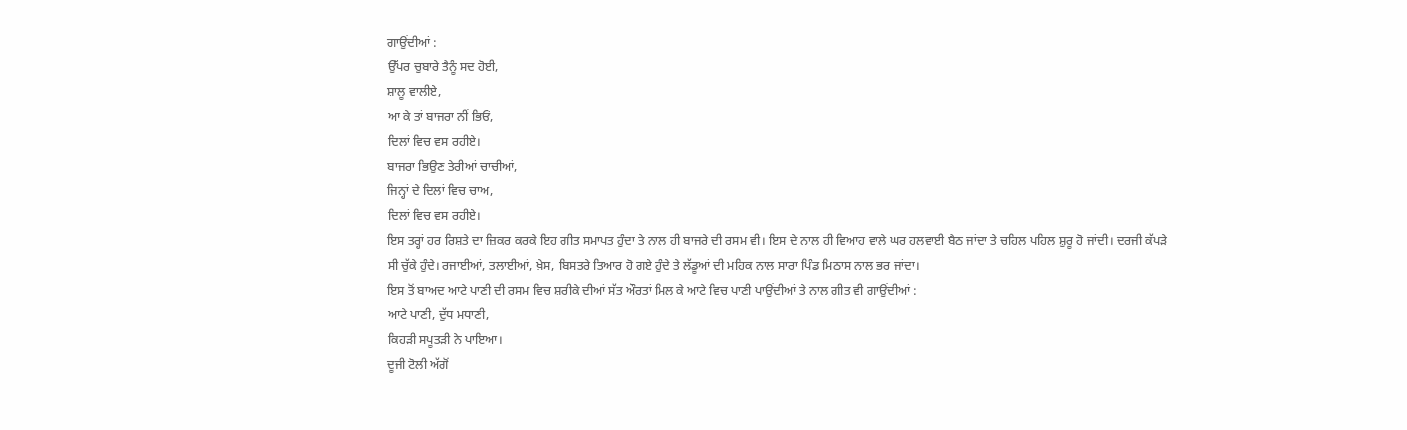ਗਾਉਂਦੀਆਂ :
ਉੱਪਰ ਚੁਬਾਰੇ ਤੈਨੂੰ ਸਦ ਹੋਈ,
ਸ਼ਾਲੂ ਵਾਲੀਏ,
ਆ ਕੇ ਤਾਂ ਬਾਜਰਾ ਨੀਂ ਭਿਓਂ,
ਦਿਲਾਂ ਵਿਚ ਵਸ ਰਹੀਏ।
ਬਾਜਰਾ ਭਿਉਣ ਤੇਰੀਆਂ ਚਾਚੀਆਂ,
ਜਿਨ੍ਹਾਂ ਦੇ ਦਿਲਾਂ ਵਿਚ ਚਾਅ,
ਦਿਲਾਂ ਵਿਚ ਵਸ ਰਹੀਏ।
ਇਸ ਤਰ੍ਹਾਂ ਹਰ ਰਿਸ਼ਤੇ ਦਾ ਜ਼ਿਕਰ ਕਰਕੇ ਇਹ ਗੀਤ ਸਮਾਪਤ ਹੁੰਦਾ ਤੇ ਨਾਲ ਹੀ ਬਾਜਰੇ ਦੀ ਰਸਮ ਵੀ। ਇਸ ਦੇ ਨਾਲ ਹੀ ਵਿਆਹ ਵਾਲੇ ਘਰ ਹਲਵਾਈ ਬੈਠ ਜਾਂਦਾ ਤੇ ਚਹਿਲ ਪਹਿਲ ਸ਼ੁਰੂ ਹੋ ਜਾਂਦੀ। ਦਰਜੀ ਕੱਪੜੇ ਸੀ ਚੁੱਕੇ ਹੁੰਦੇ। ਰਜਾਈਆਂ, ਤਲਾਈਆਂ, ਖ਼ੇਸ, ਬਿਸਤਰੇ ਤਿਆਰ ਹੋ ਗਏ ਹੁੰਦੇ ਤੇ ਲੱਡੂਆਂ ਦੀ ਮਹਿਕ ਨਾਲ ਸਾਰਾ ਪਿੰਡ ਮਿਠਾਸ ਨਾਲ ਭਰ ਜਾਂਦਾ।
ਇਸ ਤੋਂ ਬਾਅਦ ਆਟੇ ਪਾਣੀ ਦੀ ਰਸਮ ਵਿਚ ਸ਼ਰੀਕੇ ਦੀਆਂ ਸੱਤ ਔਰਤਾਂ ਮਿਲ ਕੇ ਆਟੇ ਵਿਚ ਪਾਣੀ ਪਾਉਂਦੀਆਂ ਤੇ ਨਾਲ ਗੀਤ ਵੀ ਗਾਉਂਦੀਆਂ :
ਆਟੇ ਪਾਣੀ, ਦੁੱਧ ਮਧਾਣੀ,
ਕਿਹੜੀ ਸਪੂਤੜੀ ਨੇ ਪਾਇਆ।
ਦੂਜੀ ਟੋਲੀ ਅੱਗੋਂ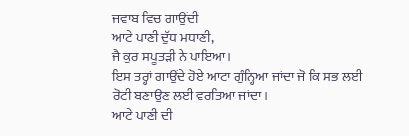ਜਵਾਬ ਵਿਚ ਗਾਉਂਦੀ
ਆਟੇ ਪਾਣੀ ਦੁੱਧ ਮਧਾਣੀ,
ਜੈ ਕੁਰ ਸਪੂਤੜੀ ਨੇ ਪਾਇਆ।
ਇਸ ਤਰ੍ਹਾਂ ਗਾਉਂਦੇ ਹੋਏ ਆਟਾ ਗੁੰਨ੍ਹਿਆ ਜਾਂਦਾ ਜੋ ਕਿ ਸਭ ਲਈ ਰੋਟੀ ਬਣਾਉਣ ਲਈ ਵਰਤਿਆ ਜਾਂਦਾ।
ਆਟੇ ਪਾਣੀ ਦੀ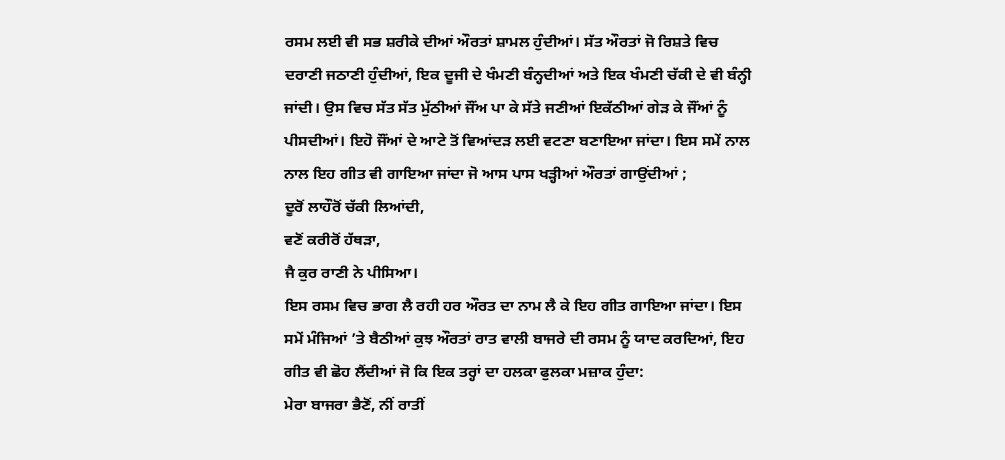ਰਸਮ ਲਈ ਵੀ ਸਭ ਸ਼ਰੀਕੇ ਦੀਆਂ ਔਰਤਾਂ ਸ਼ਾਮਲ ਹੁੰਦੀਆਂ। ਸੱਤ ਔਰਤਾਂ ਜੋ ਰਿਸ਼ਤੇ ਵਿਚ ਦਰਾਣੀ ਜਠਾਣੀ ਹੁੰਦੀਆਂ, ਇਕ ਦੂਜੀ ਦੇ ਖੰਮਣੀ ਬੰਨ੍ਹਦੀਆਂ ਅਤੇ ਇਕ ਖੰਮਣੀ ਚੱਕੀ ਦੇ ਵੀ ਬੰਨ੍ਹੀ ਜਾਂਦੀ। ਉਸ ਵਿਚ ਸੱਤ ਸੱਤ ਮੁੱਠੀਆਂ ਜੌਂਅ ਪਾ ਕੇ ਸੱਤੇ ਜਣੀਆਂ ਇਕੱਠੀਆਂ ਗੇੜ ਕੇ ਜੌਂਆਂ ਨੂੰ ਪੀਸਦੀਆਂ। ਇਹੋ ਜੌਂਆਂ ਦੇ ਆਟੇ ਤੋਂ ਵਿਆਂਦੜ ਲਈ ਵਟਣਾ ਬਣਾਇਆ ਜਾਂਦਾ। ਇਸ ਸਮੇਂ ਨਾਲ ਨਾਲ ਇਹ ਗੀਤ ਵੀ ਗਾਇਆ ਜਾਂਦਾ ਜੋ ਆਸ ਪਾਸ ਖੜ੍ਹੀਆਂ ਔਰਤਾਂ ਗਾਉਂਦੀਆਂ ;
ਦੂਰੋਂ ਲਾਹੌਰੋਂ ਚੱਕੀ ਲਿਆਂਦੀ,
ਵਣੋਂ ਕਰੀਰੋਂ ਹੱਥੜਾ,
ਜੈ ਕੁਰ ਰਾਣੀ ਨੇ ਪੀਸਿਆ।
ਇਸ ਰਸਮ ਵਿਚ ਭਾਗ ਲੈ ਰਹੀ ਹਰ ਔਰਤ ਦਾ ਨਾਮ ਲੈ ਕੇ ਇਹ ਗੀਤ ਗਾਇਆ ਜਾਂਦਾ। ਇਸ ਸਮੇਂ ਮੰਜਿਆਂ ’ਤੇ ਬੈਠੀਆਂ ਕੁਝ ਔਰਤਾਂ ਰਾਤ ਵਾਲੀ ਬਾਜਰੇ ਦੀ ਰਸਮ ਨੂੰ ਯਾਦ ਕਰਦਿਆਂ, ਇਹ ਗੀਤ ਵੀ ਛੋਹ ਲੈਂਦੀਆਂ ਜੋ ਕਿ ਇਕ ਤਰ੍ਹਾਂ ਦਾ ਹਲਕਾ ਫੁਲਕਾ ਮਜ਼ਾਕ ਹੁੰਦਾ:
ਮੇਰਾ ਬਾਜਰਾ ਭੈਣੋਂ, ਨੀਂ ਰਾਤੀਂ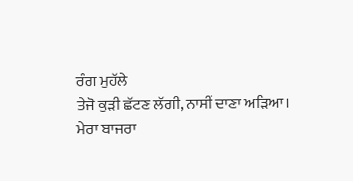ਰੰਗ ਮੁਹੱਲੇ
ਤੇਜੋ ਕੁੜੀ ਛੱਟਣ ਲੱਗੀ, ਨਾਸੀਂ ਦਾਣਾ ਅੜਿਆ।
ਮੇਰਾ ਬਾਜਰਾ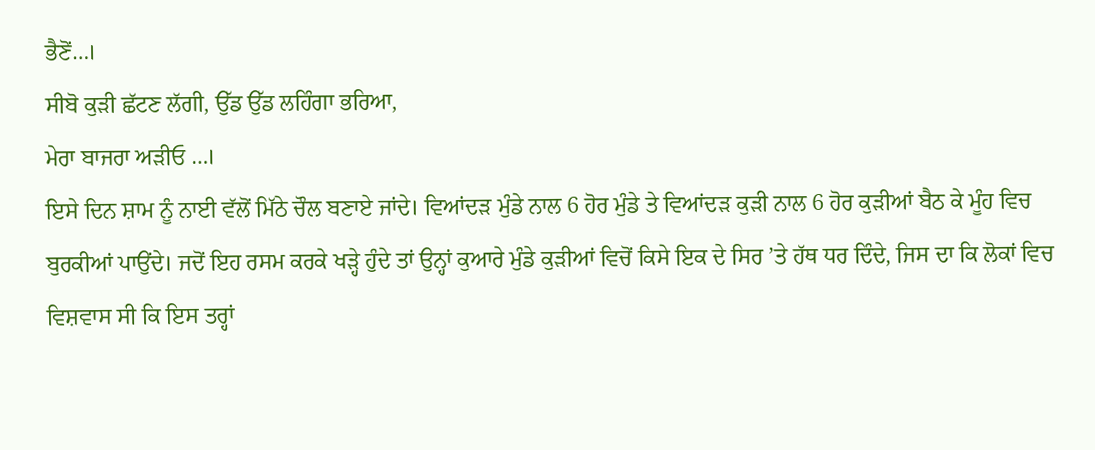ਭੈਣੋਂ…।
ਸੀਬੋ ਕੁੜੀ ਛੱਟਣ ਲੱਗੀ, ਉੱਡ ਉੱਡ ਲਹਿੰਗਾ ਭਰਿਆ,
ਮੇਰਾ ਬਾਜਰਾ ਅੜੀਓ …।
ਇਸੇ ਦਿਨ ਸ਼ਾਮ ਨੂੰ ਨਾਈ ਵੱਲੋਂ ਮਿੱਠੇ ਚੌਲ ਬਣਾਏ ਜਾਂਦੇ। ਵਿਆਂਦੜ ਮੁੰਡੇ ਨਾਲ 6 ਹੋਰ ਮੁੰਡੇ ਤੇ ਵਿਆਂਦੜ ਕੁੜੀ ਨਾਲ 6 ਹੋਰ ਕੁੜੀਆਂ ਬੈਠ ਕੇ ਮੂੰਹ ਵਿਚ ਬੁਰਕੀਆਂ ਪਾਉਂਦੇ। ਜਦੋਂ ਇਹ ਰਸਮ ਕਰਕੇ ਖੜ੍ਹੇ ਹੁੰਦੇ ਤਾਂ ਉਨ੍ਹਾਂ ਕੁਆਰੇ ਮੁੰਡੇ ਕੁੜੀਆਂ ਵਿਚੋਂ ਕਿਸੇ ਇਕ ਦੇ ਸਿਰ ’ਤੇ ਹੱਥ ਧਰ ਦਿੰਦੇ, ਜਿਸ ਦਾ ਕਿ ਲੋਕਾਂ ਵਿਚ ਵਿਸ਼ਵਾਸ ਸੀ ਕਿ ਇਸ ਤਰ੍ਹਾਂ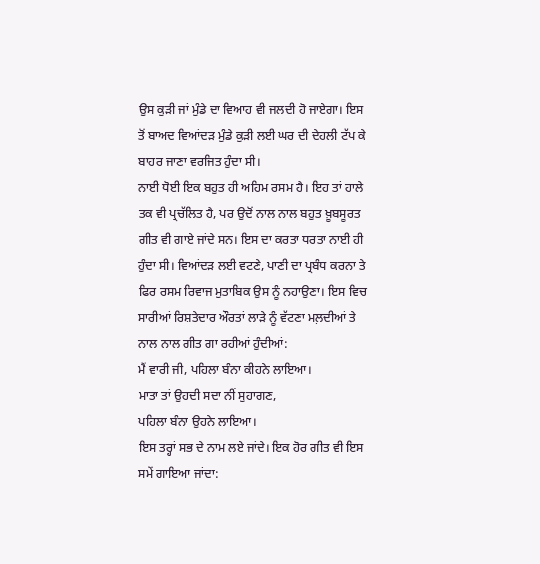ਉਸ ਕੁੜੀ ਜਾਂ ਮੁੰਡੇ ਦਾ ਵਿਆਹ ਵੀ ਜਲਦੀ ਹੋ ਜਾਏਗਾ। ਇਸ ਤੋਂ ਬਾਅਦ ਵਿਆਂਦੜ ਮੁੰਡੇ ਕੁੜੀ ਲਈ ਘਰ ਦੀ ਦੇਹਲੀ ਟੱਪ ਕੇ ਬਾਹਰ ਜਾਣਾ ਵਰਜਿਤ ਹੁੰਦਾ ਸੀ।
ਨਾਈ ਧੋਈ ਇਕ ਬਹੁਤ ਹੀ ਅਹਿਮ ਰਸਮ ਹੈ। ਇਹ ਤਾਂ ਹਾਲੇ ਤਕ ਵੀ ਪ੍ਰਚੱਲਿਤ ਹੈ, ਪਰ ਉਦੋਂ ਨਾਲ ਨਾਲ ਬਹੁਤ ਖ਼ੂਬਸੂਰਤ ਗੀਤ ਵੀ ਗਾਏ ਜਾਂਦੇ ਸਨ। ਇਸ ਦਾ ਕਰਤਾ ਧਰਤਾ ਨਾਈ ਹੀ ਹੁੰਦਾ ਸੀ। ਵਿਆਂਦੜ ਲਈ ਵਟਣੇ, ਪਾਣੀ ਦਾ ਪ੍ਰਬੰਧ ਕਰਨਾ ਤੇ ਫਿਰ ਰਸਮ ਰਿਵਾਜ ਮੁਤਾਬਿਕ ਉਸ ਨੂੰ ਨਹਾਉਣਾ। ਇਸ ਵਿਚ ਸਾਰੀਆਂ ਰਿਸ਼ਤੇਦਾਰ ਔਰਤਾਂ ਲਾੜੇ ਨੂੰ ਵੱਟਣਾ ਮਲ਼ਦੀਆਂ ਤੇ ਨਾਲ ਨਾਲ ਗੀਤ ਗਾ ਰਹੀਆਂ ਹੁੰਦੀਆਂ:
ਮੈਂ ਵਾਰੀ ਜੀ, ਪਹਿਲਾ ਬੰਨਾ ਕੀਹਨੇ ਲਾਇਆ।
ਮਾਤਾ ਤਾਂ ਉਹਦੀ ਸਦਾ ਨੀਂ ਸੁਹਾਗਣ,
ਪਹਿਲਾ ਬੰਨਾ ਉਹਨੇ ਲਾਇਆ।
ਇਸ ਤਰ੍ਹਾਂ ਸਭ ਦੇ ਨਾਮ ਲਏ ਜਾਂਦੇ। ਇਕ ਹੋਰ ਗੀਤ ਵੀ ਇਸ ਸਮੇਂ ਗਾਇਆ ਜਾਂਦਾ: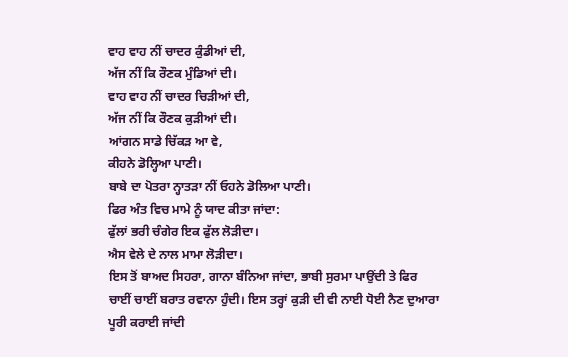ਵਾਹ ਵਾਹ ਨੀਂ ਚਾਦਰ ਕੁੰਡੀਆਂ ਦੀ,
ਅੱਜ ਨੀਂ ਕਿ ਰੌਣਕ ਮੁੰਡਿਆਂ ਦੀ।
ਵਾਹ ਵਾਹ ਨੀਂ ਚਾਦਰ ਚਿੜੀਆਂ ਦੀ,
ਅੱਜ ਨੀਂ ਕਿ ਰੌਣਕ ਕੁੜੀਆਂ ਦੀ।
ਆਂਗਨ ਸਾਡੇ ਚਿੱਕੜ ਆ ਵੇ,
ਕੀਹਨੇ ਡੋਲ੍ਹਿਆ ਪਾਣੀ।
ਬਾਬੇ ਦਾ ਪੋਤਰਾ ਨ੍ਹਾਤੜਾ ਨੀਂ ਓਹਨੇ ਡੋਲਿਆ ਪਾਣੀ।
ਫਿਰ ਅੰਤ ਵਿਚ ਮਾਮੇ ਨੂੰ ਯਾਦ ਕੀਤਾ ਜਾਂਦਾ:
ਫੁੱਲਾਂ ਭਰੀ ਚੰਗੇਰ ਇਕ ਫੁੱਲ ਲੋੜੀਦਾ।
ਐਸ ਵੇਲੇ ਦੇ ਨਾਲ ਮਾਮਾ ਲੋੜੀਦਾ।
ਇਸ ਤੋਂ ਬਾਅਦ ਸਿਹਰਾ, ਗਾਨਾ ਬੰਨਿਆ ਜਾਂਦਾ, ਭਾਬੀ ਸੁਰਮਾ ਪਾਉਂਦੀ ਤੇ ਫਿਰ ਚਾਈਂ ਚਾਈਂ ਬਰਾਤ ਰਵਾਨਾ ਹੁੰਦੀ। ਇਸ ਤਰ੍ਹਾਂ ਕੁੜੀ ਦੀ ਵੀ ਨਾਈ ਧੋਈ ਨੈਣ ਦੁਆਰਾ ਪੂਰੀ ਕਰਾਈ ਜਾਂਦੀ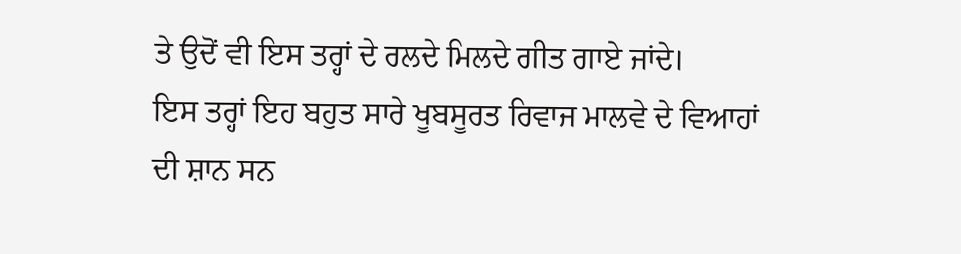ਤੇ ਉਦੋਂ ਵੀ ਇਸ ਤਰ੍ਹਾਂ ਦੇ ਰਲਦੇ ਮਿਲਦੇ ਗੀਤ ਗਾਏ ਜਾਂਦੇ।
ਇਸ ਤਰ੍ਹਾਂ ਇਹ ਬਹੁਤ ਸਾਰੇ ਖੂਬਸੂਰਤ ਰਿਵਾਜ ਮਾਲਵੇ ਦੇ ਵਿਆਹਾਂ ਦੀ ਸ਼ਾਨ ਸਨ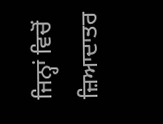ਜਿਨ੍ਹਾਂ ਵਿਚੋਂ ਜ਼ਿਆਦਾਤਰ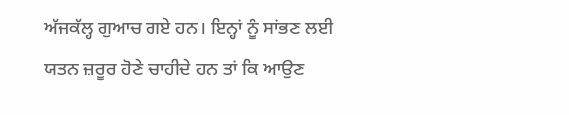ਅੱਜਕੱਲ੍ਹ ਗੁਆਚ ਗਏ ਹਨ। ਇਨ੍ਹਾਂ ਨੂੰ ਸਾਂਭਣ ਲਈ ਯਤਨ ਜ਼ਰੂਰ ਹੋਣੇ ਚਾਹੀਦੇ ਹਨ ਤਾਂ ਕਿ ਆਉਣ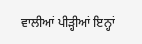ਵਾਲੀਆਂ ਪੀੜ੍ਹੀਆਂ ਇਨ੍ਹਾਂ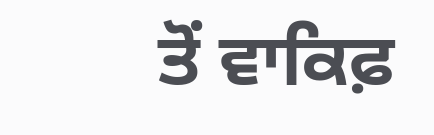ਤੋਂ ਵਾਕਿਫ਼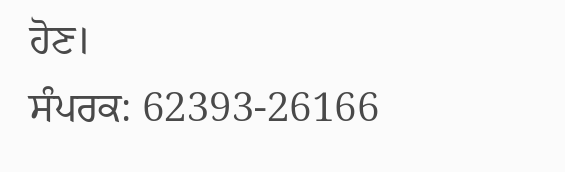ਹੋਣ।
ਸੰਪਰਕ: 62393-26166